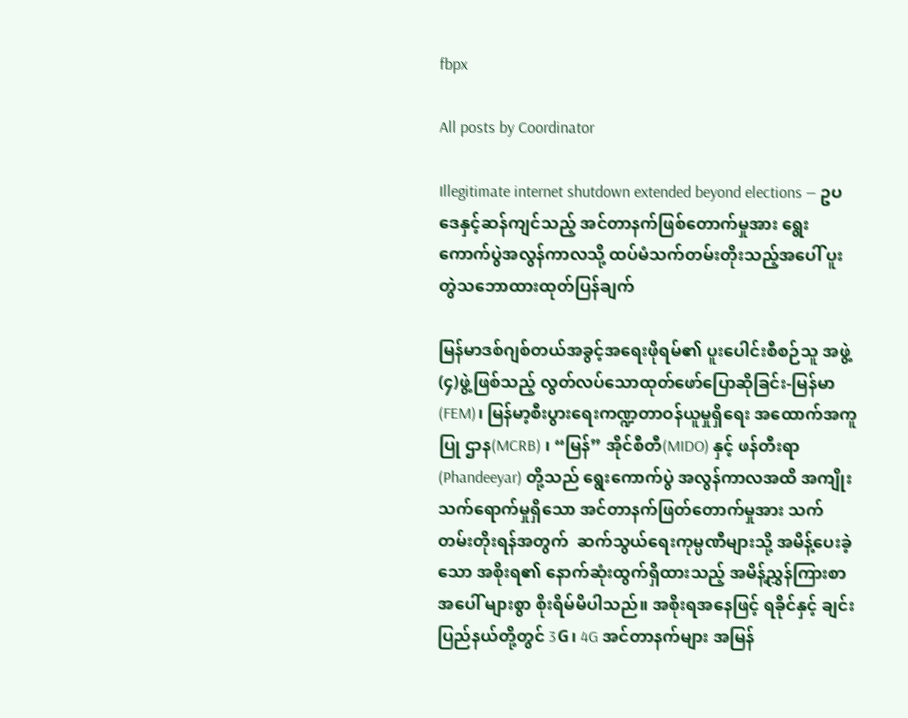fbpx

All posts by Coordinator

Illegitimate internet shutdown extended beyond elections — ဥပဒေနှင့်ဆန်ကျင်သည့် အင်တာနက်ဖြစ်တောက်မှုအား ရွေးကောက်ပွဲအလွန်ကာလသို့ ထပ်မံသက်တမ်းတိုးသည့်အပေါ် ပူးတွဲသဘောထားထုတ်ပြန်ချက်

မြန်မာဒစ်ဂျစ်တယ်အခွင့်အရေးဖိုရမ်၏ ပူးပေါင်းစီစဉ်သူ အဖွဲ့(၄)ဖွဲ့ဖြစ်သည့် လွတ်လပ်သောထုတ်ဖော်ပြောဆိုခြင်း-မြန်မာ(FEM)၊ မြန်မာ့စီးပွားရေးကဏ္ဍတာဝန်ယူမှုရှိရေး အထောက်အကူပြု ဌာန(MCRB) ၊ “မြန်” အိုင်စီတီ(MIDO) နှင့် ဖန်တီးရာ(Phandeeyar) တို့သည် ရွေးကောက်ပွဲ အလွန်ကာလအထိ အကျိုးသက်ရောက်မှုရှိသော အင်တာနက်ဖြတ်တောက်မှုအား သက်တမ်းတိုးရန်အတွက်  ဆက်သွယ်ရေးကုမ္ပဏီများသို့ အမိန့်ပေးခဲ့သော အစိုးရ၏ နောက်ဆုံးထွက်ရှိထားသည့် အမိန့်ညွှန်ကြားစာအပေါ် များစွာ စိုးရိမ်မိပါသည်။ အစိုးရအနေဖြင့် ရခိုင်နှင့် ချင်းပြည်နယ်တို့တွင် 3G၊ 4G အင်တာနက်များ အမြန်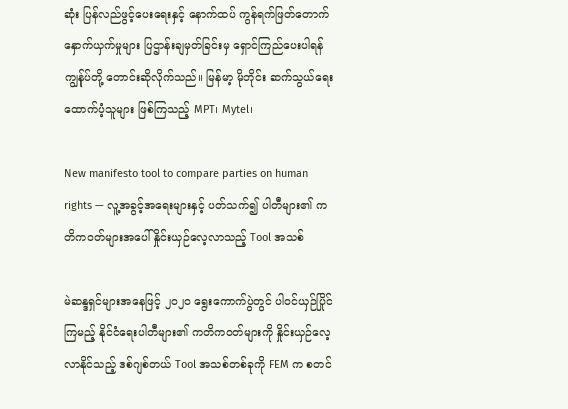ဆုံး ပြန်လည်ဖွင့်ပေးရေးနှင့် နောက်ထပ် ကွန်ရက်ဖြတ်တောက်နှောက်ယှက်မှုများ ပြဌာန်းချမှတ်ခြင်းမှ ရှောင်ကြည်ပေးပါရန် ကျွန်ုပ်တို့ တောင်းဆိုလိုက်သည်။ မြန်မာ့ မိုဘိုင်း ဆက်သွယ်ရေးထောက်ပံ့သူများ ဖြစ်ကြသည့် MPT၊ Mytel၊

New manifesto tool to compare parties on human rights — လူ့အခွင့်အရေးများနှင့် ပတ်သက်၍ ပါတီများ၏ ကတိကဝတ်များအပေါ် နှိုင်းယှဉ်လေ့လာသည့် Tool အသစ်

မဲဆန္ဒရှင်များအနေဖြင့် ၂၀၂၀ ရွေးကောက်ပွဲတွင် ပါဝင်ယှဉ်ပြိုင်ကြမည့် နိုင်ငံရေးပါတီများ၏ ကတိကဝတ်များကို နှိုင်းယှဉ်လေ့လာနိုင်သည့် ဒစ်ဂျစ်တယ် Tool အသစ်တစ်ခုကို FEM က စတင်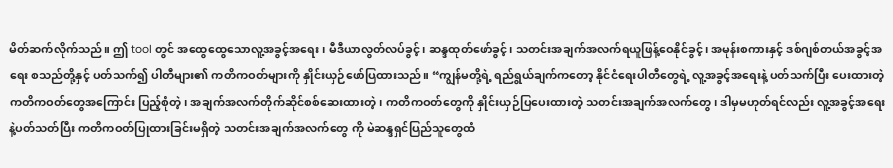မိတ်ဆက်လိုက်သည်။ ဤ tool တွင် အထွေထွေသောလူ့အခွင့်အရေး၊ မီဒီယာလွတ်လပ်ခွင့်၊ ဆန္ဒထုတ်ဖော်ခွင့်၊ သတင်းအချက်အလက်ရယူဖြန့်ဝေနိုင်ခွင့်၊ အမုန်းစကားနှင့် ဒစ်ဂျစ်တယ်အခွင့်အရေး စသည်တို့နှင့် ပတ်သက်၍ ပါတီများ၏ ကတိကဝတ်များကို နှိုင်းယှဉ်ဖော်ပြထားသည်။ “ကျွန်မတို့ရဲ့ ရည်ရွယ်ချက်ကတော့ နိုင်ငံရေးပါတီတွေရဲ့ လူ့အခွင့်အရေးနဲ့ ပတ်သက်ပြီး ပေးထားတဲ့ ကတိကဝတ်တွေအကြောင်း ပြည့်စုံတဲ့၊ အချက်အလက်တိုက်ဆိုင်စစ်ဆေးထားတဲ့၊ ကတိကဝတ်တွေကို နှိုင်းယှဉ်ပြပေးထားတဲ့ သတင်းအချက်အလက်တွေ၊ ဒါမှမဟုတ်ရင်လည်း လူ့အခွင့်အရေးနဲ့ပတ်သတ်ပြီး ကတိကဝတ်ပြုထားခြင်းမရှိတဲ့ သတင်းအချက်အလက်တွေ ကို မဲဆန္ဒရှင်ပြည်သူတွေထံ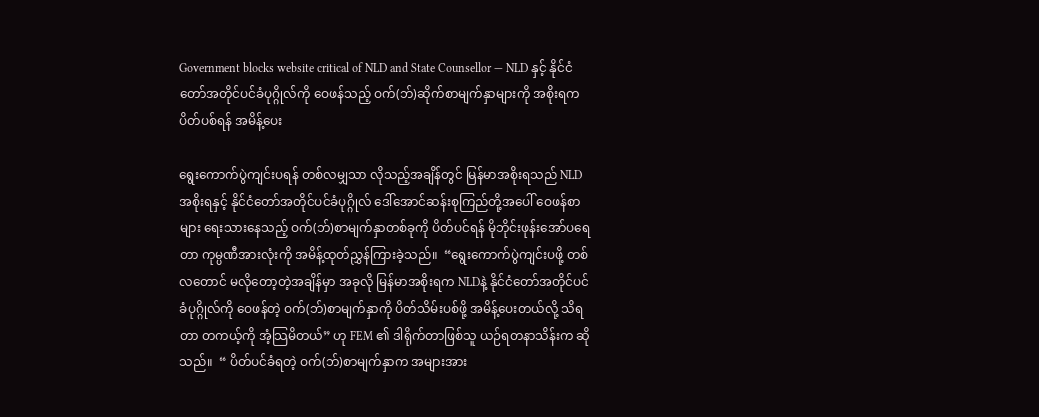Government blocks website critical of NLD and State Counsellor — NLD နှင့် နိုင်ငံတော်အတိုင်ပင်ခံပုဂ္ဂိုလ်ကို ဝေဖန်သည့် ဝက်(ဘ်)ဆိုက်စာမျက်နှာများကို အစိုးရက ပိတ်ပစ်ရန် အမိန့်ပေး

ရွေးကောက်ပွဲကျင်းပရန် တစ်လမျှသာ လိုသည့်အချိန်တွင် မြန်မာအစိုးရသည် NLD အစိုးရနှင့် နိုင်ငံတော်အတိုင်ပင်ခံပုဂ္ဂိုလ် ဒေါ်အောင်ဆန်းစုကြည်တို့အပေါ် ဝေဖန်စာများ ရေးသားနေသည့် ဝက်(ဘ်)စာမျက်နှာတစ်ခုကို ပိတ်ပင်ရန် မိုဘိုင်းဖုန်းအော်ပရေတာ ကုမ္ပဏီအားလုံးကို အမိန့်ထုတ်ညွှန်ကြားခဲ့သည်။  “ရွေးကောက်ပွဲကျင်းပဖို့ တစ်လတောင် မလိုတော့တဲ့အချိန်မှာ အခုလို မြန်မာအစိုးရက NLDနဲ့ နိုင်ငံတော်အတိုင်ပင်ခံပုဂ္ဂိုလ်ကို ဝေဖန်တဲ့ ဝက်(ဘ်)စာမျက်နှာကို ပိတ်သိမ်းပစ်ဖို့ အမိန့်ပေးတယ်လို့ သိရတာ တကယ့်ကို အံ့သြမိတယ်” ဟု FEM ၏ ဒါရိုက်တာဖြစ်သူ ယဉ်ရတနာသိန်းက ဆိုသည်။  “ ပိတ်ပင်ခံရတဲ့ ဝက်(ဘ်)စာမျက်နှာက အများအား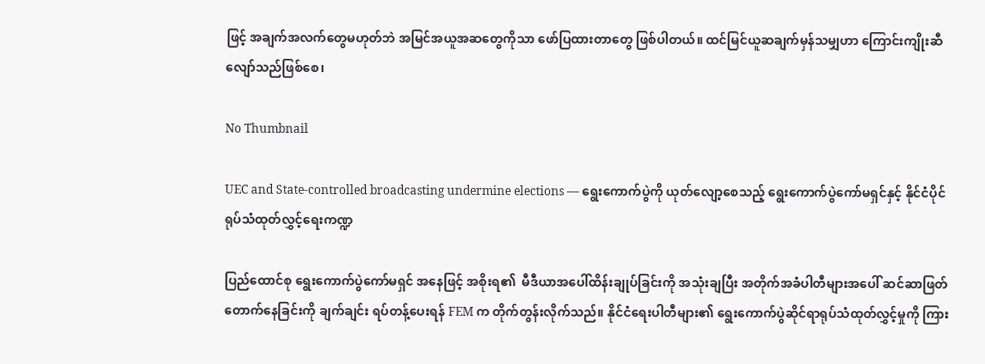ဖြင့် အချက်အလက်တွေမဟုတ်ဘဲ အမြင်အယူအဆတွေကိုသာ ဖော်ပြထားတာတွေ ဖြစ်ပါတယ်။ ထင်မြင်ယူဆချက်မှန်သမျှဟာ ကြောင်းကျိုးဆီလျော်သည်ဖြစ်စေ၊

No Thumbnail

UEC and State-controlled broadcasting undermine elections — ရွေးကောက်ပွဲကို ယုတ်လျော့စေသည့် ရွေးကောက်ပွဲကော်မရှင်နှင့် နိုင်ငံပိုင် ရုပ်သံထုတ်လွှင့်ရေးကဏ္ဍ

ပြည်ထောင်စု ရွေးကောက်ပွဲကော်မရှင် အနေဖြင့် အစိုးရ၏  မီဒီယာအပေါ်ထိန်းချုပ်ခြင်းကို အသုံးချပြီး အတိုက်အခံပါတီများအပေါ် ဆင်ဆာဖြတ်တောက်နေခြင်းကို ချက်ချင်း ရပ်တန့်ပေးရန် FEM က တိုက်တွန်းလိုက်သည်။ နိုင်ငံရေးပါတီများ၏ ရွေးကောက်ပွဲဆိုင်ရာရုပ်သံထုတ်လွှင့်မှုကို ကြား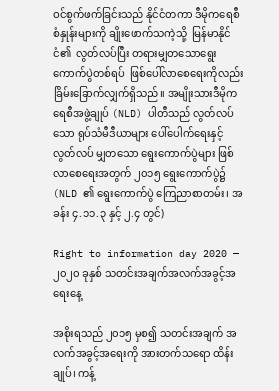ဝင်စွက်ဖက်ခြင်းသည် နိုင်ငံတကာ ဒီမိုကရေစီစံနှုန်းများကို ချိုးဖောက်သကဲ့သို့  မြန်မာနိုင်ငံ၏  လွတ်လပ်ပြီး တရားမျှတသောရွေးကောက်ပွဲတစ်ရပ်  ဖြစ်ပေါ်လာစေရေးကိုလည်း ခြိမ်းခြောက်လျှက်ရှိသည်။ အမျိုးသားဒီမိုကရေစီအဖွဲ့ချုပ် (NLD) ပါတီသည် လွတ်လပ်သော ရုပ်သံမီဒီယာများ ပေါ်ပေါက်ရေးနှင့် လွတ်လပ် မျှတသော ရွေးကောက်ပွဲများ ဖြစ်လာစေရေးအတွက် ၂၀၁၅ ရွေးကောက်ပွဲ၌ (NLD ၏ ရွေးကောက်ပွဲ ကြေညာစာတမ်း၊ အခန်း ၄.၁၁.၃ နှင့် ၂.၄ တွင်)

Right to information day 2020 — ၂၀၂၀ ခုနှစ် သတင်းအချက်အလက်အခွင့်အရေးနေ့

အစိုးရသည် ၂၀၁၅ မှစ၍ သတင်းအချက် အလက်အခွင့်အရေးကို အားတက်သရော ထိန်းချုပ်၊ ကန့်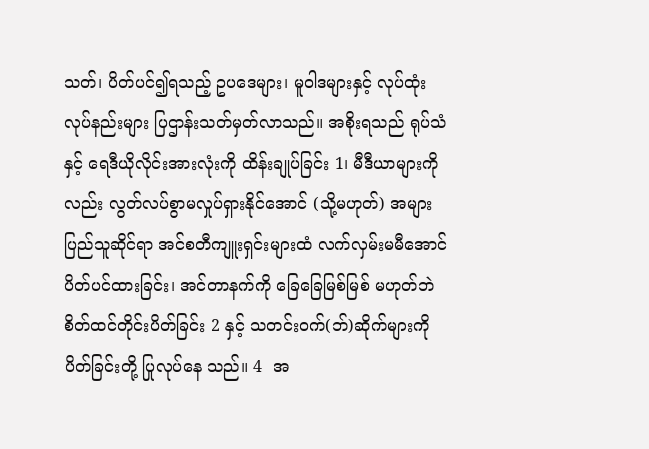သတ်၊ ပိတ်ပင်၍ရသည့် ဥပဒေများ၊ မူဝါဒများနှင့် လုပ်ထုံးလုပ်နည်းများ ပြဌာန်းသတ်မှတ်လာသည်။ အစိုးရသည် ရုပ်သံနှင့် ရေဒီယိုလိုင်းအားလုံးကို ထိန်းချုပ်ခြင်း 1၊ မီဒီယာများကိုလည်း လွတ်လပ်စွာမလှုပ်ရှားနိုင်အောင် (သို့မဟုတ်) အများပြည်သူဆိုင်ရာ အင်စတီကျူးရှင်းများထံ လက်လှမ်းမမီအောင် ပိတ်ပင်ထားခြင်း၊ အင်တာနက်ကို ခြေခြေမြစ်မြစ် မဟုတ်ဘဲ စိတ်ထင်တိုင်းပိတ်ခြင်း 2 နှင့် သတင်းဝက်(ဘ်)ဆိုက်များကို ပိတ်ခြင်းတို့ ပြုလုပ်နေ သည်။ 4  အ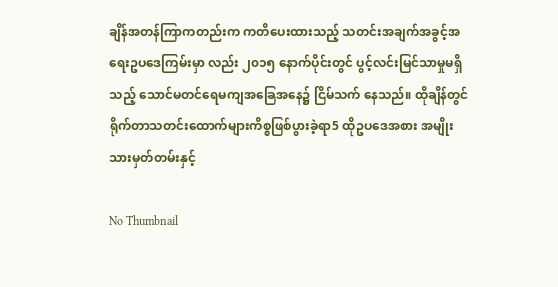ချိန်အတန်ကြာကတည်းက ကတိပေးထားသည့် သတင်းအချက်အခွင့်အရေးဥပဒေကြမ်းမှာ လည်း ၂၀၁၅ နောက်ပိုင်းတွင် ပွင့်လင်းမြင်သာမှုမရှိသည့် သောင်မတင်ရေမကျအခြေအနေ၌ ငြိမ်သက် နေသည်။ ထိုချိန်တွင် ရိုက်တာသတင်းထောက်များကိစ္စဖြစ်ပွားခဲ့ရာ5 ထိုဥပဒေအစား အမျိုးသားမှတ်တမ်းနှင့်

No Thumbnail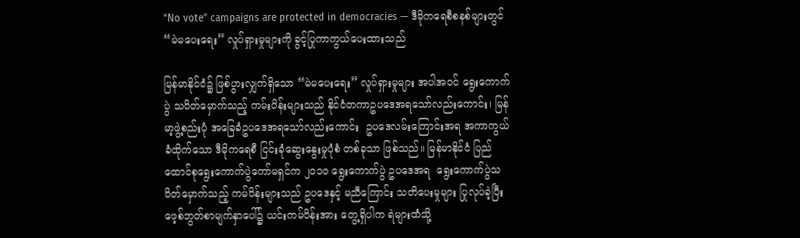“No vote” campaigns are protected in democracies — ဒီမိုကရေစီစနစ်များတွင် “မဲမပေးရေး” လှုပ်ရှားမှုများကို ခွင့်ပြုကာကွယ်ပေးထားသည်

မြန်မာနိုင်ငံ၌ ဖြစ်ပွားလျှက်ရှိသော “မဲမပေးရေး” လှုပ်ရှားမှုများ အပါအဝင် ရွေးကောက်ပွဲ သပိတ်မှောက်သည့် ကမ်းပိန်းများသည် နိုင်ငံတကာဥပဒေအရသော်လည်းကောင်း၊ မြန်မာ့ဖွဲ့စည်းပုံ အခြေခံဥပဒေအရသော်လည်းကောင်း  ဥပဒေလမ်းကြောင်းအရ အကာကွယ်ခံထိုက်သော ဒီမိုကရေစီ ငြင်းခုံဆွေးနွေးမှုပုံစံ တစ်ခုသာ ဖြစ်သည်။ မြန်မာနိုင်ငံ ပြည်ထောင်စုရွေးကောက်ပွဲကော်မရှင်က ၂၀၁၀ ရွေးကောက်ပွဲ ဥပဒေအရ  ရွေးကောက်ပွဲသပိတ်မှောက်သည့် ကမ်ပိန်းများသည် ဥပဒေနှင့် မညီကြောင်း သတိပေးမှုများ ပြုလုပ်ခဲ့ပြီး ဖေ့စ်ဘွတ်စာမျက်နှာပေါ်၌ ယင်းကမ်ပိန်းအား တွေ့ရှိပါက ရဲများထံသို့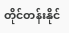တိုင်တန်းနိုင်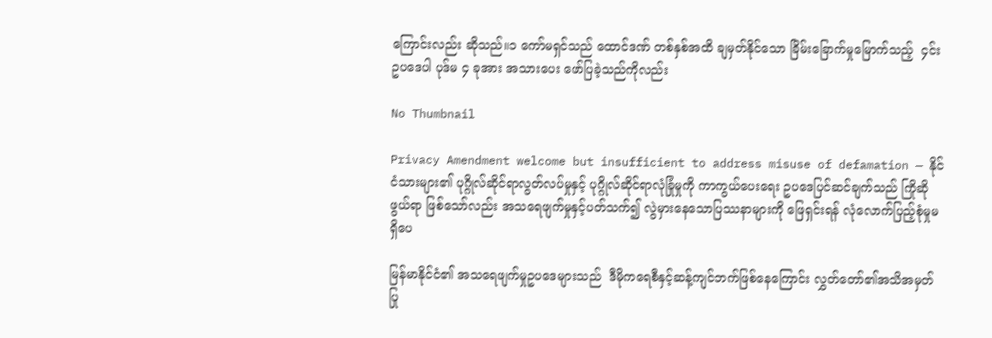ကြောင်းလည်း ဆိုသည်။၁ ကော်မရှင်သည် ထောင်ဒဏ် တစ်နှစ်အထိ ချမှတ်နိုင်သော ခြိမ်းခြောက်မှုမြောက်သည့်  ၄င်းဥပဒေပါ ပုဒ်မ ၄ ခုအား အသားပေး ဖော်ပြခဲ့သည်ကိုလည်း

No Thumbnail

Privacy Amendment welcome but insufficient to address misuse of defamation — နိုင်ငံသားများ၏ ပုဂ္ဂိုလ်ဆိုင်ရာလွတ်လပ်မှုနှင့် ပုဂ္ဂိုလ်ဆိုင်ရာလုံခြုံမှုကို ကာကွယ်ပေးရေး ဥပဒေပြင်ဆင်ချက်သည် ကြိုဆိုဖွယ်ရာ ဖြစ်သော်လည်း အသရေဖျက်မှုနှင့်ပတ်သက်၍ လွဲမှားနေသောပြဿနာများကို ဖြေရှင်းရန် လုံလောက်ပြည့်စုံမှုမရှိပေ

မြန်မာနိုင်ငံ၏ အသရေဖျက်မှုဥပဒေများသည်  ဒီမိုကရေစီနှင့်ဆန့်ကျင်ဘက်ဖြစ်နေကြောင်း လွှတ်တော်၏အသိအမှတ်ပြု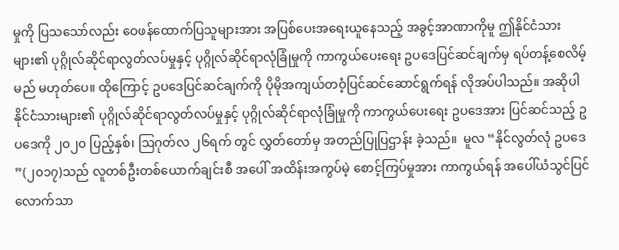မှုကို ပြသသော်လည်း ဝေဖန်ထောက်ပြသူများအား အပြစ်ပေးအရေးယူနေသည့် အခွင့်အာဏာကိုမူ ဤနိုင်ငံသားများ၏ ပုဂ္ဂိုလ်ဆိုင်ရာလွတ်လပ်မှုနှင့် ပုဂ္ဂိုလ်ဆိုင်ရာလုံခြုံမှုကို ကာကွယ်ပေးရေး ဥပဒေပြင်ဆင်ချက်မှ ရပ်တန့်စေလိမ့်မည် မဟုတ်ပေ။ ထိုကြောင့် ဥပဒေပြင်ဆင်ချက်ကို ပိုမိုအကျယ်တဝံ့ပြင်ဆင်ဆောင်ရွက်ရန် လိုအပ်ပါသည်။ အဆိုပါ နိုင်ငံသားများ၏ ပုဂ္ဂိုလ်ဆိုင်ရာလွတ်လပ်မှုနှင့် ပုဂ္ဂိုလ်ဆိုင်ရာလုံခြုံမှုကို ကာကွယ်ပေးရေး ဥပဒေအား ပြင်ဆင်သည့် ဥပဒေကို ၂၀၂၀ ပြည့်နှစ်၊ ဩဂုတ်လ ၂၆ရက် တွင် လွှတ်တော်မှ အတည်ပြုပြဌာန်း ခဲ့သည်။  မူလ “နိုင်လွတ်လုံ ဥပဒေ ”(၂၀၁၇)သည် လူတစ်ဦးတစ်ယောက်ချင်းစီ အပေါ် အထိန်းအကွပ်မဲ့ စောင့်ကြပ်မှုအား ကာကွယ်ရန် အပေါ်ယံသွင်ပြင်လောက်သာ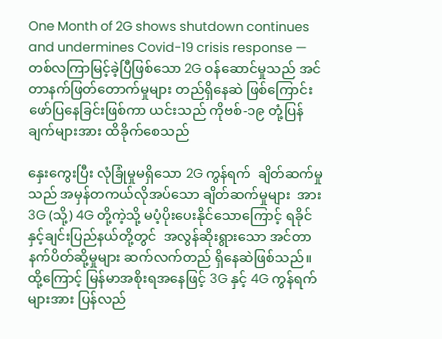One Month of 2G shows shutdown continues and undermines Covid-19 crisis response — တစ်လကြာမြင့်ခဲ့ပြီဖြစ်သော 2G ဝန်ဆောင်မှုသည် အင်တာနက်ဖြတ်တောက်မှုများ တည်ရှိနေဆဲ ဖြစ်ကြောင်း ဖော်ပြနေခြင်းဖြစ်ကာ ယင်းသည် ကိုဗစ်-၁၉ တုံ့ပြန်ချက်များအား ထိခိုက်စေသည်

နှေးကွေးပြီး လုံခြုံမှုမရှိသော 2G ကွန်ရက်  ချိတ်ဆက်မှုသည် အမှန်တကယ်လိုအပ်သော ချိတ်ဆက်မှုများ  အား 3G (သို့) 4G တို့ကဲ့သို့ မပံ့ပိုးပေးနိုင်သောကြောင့် ရခိုင်နှင့်ချင်းပြည်နယ်တို့တွင်  အလွန်ဆိုးရွားသော အင်တာနက်ပိတ်ဆို့မှုများ ဆက်လက်တည် ရှိနေဆဲဖြစ်သည်။ ထို့ကြောင့် မြန်မာအစိုးရအနေဖြင့် 3G နှင့် 4G ကွန်ရက်များအား ပြန်လည်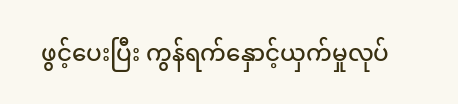ဖွင့်ပေးပြီး ကွန်ရက်နှောင့်ယှက်မှုလုပ်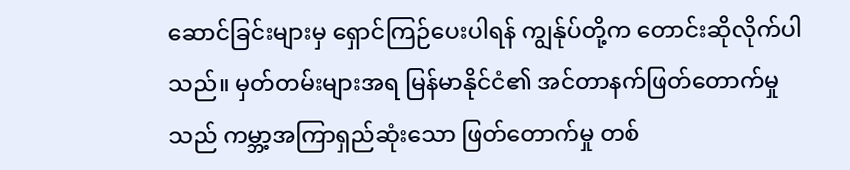ဆောင်ခြင်းများမှ ရှောင်ကြဉ်ပေးပါရန် ကျွန်ုပ်တို့က တောင်းဆိုလိုက်ပါသည်။ မှတ်တမ်းများအရ မြန်မာနိုင်ငံ၏ အင်တာနက်ဖြတ်တောက်မှုသည် ကမ္ဘာ့အကြာရှည်ဆုံးသော ဖြတ်တောက်မှု တစ်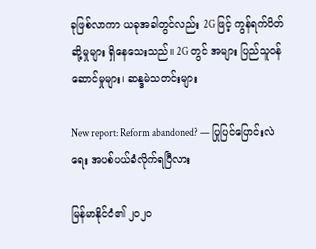ခုဖြစ်လာကာ ယခုအခါတွင်လည်း 2G ဖြင့် ကွန်ရက်ပိတ်ဆို့မှုများ ရှိနေသေးသည်။ 2G တွင် အများ ပြည်သူဝန်ဆောင်မှုများ၊ ဆန္ဒမဲသတင်းများ

New report: Reform abandoned? — ပြုပြင်ပြောင်းလဲရေး အပစ်ပယ်ခံလိုက်ရပြီလား

မြန်မာနိုင်ငံ၏ ၂၀၂၀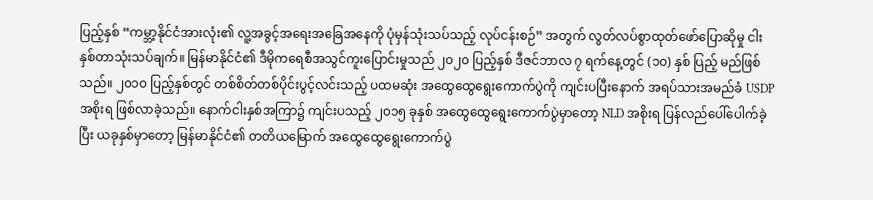ပြည့်နှစ် “ကမ္ဘာ့နိုင်ငံအားလုံး၏ လူ့အခွင့်အရေးအခြေအနေကို ပုံမှန်သုံးသပ်သည့် လုပ်ငန်းစဉ်” အတွက် လွတ်လပ်စွာထုတ်ဖော်ပြောဆိုမှု ငါးနှစ်တာသုံးသပ်ချက်။ မြန်မာနိုင်ငံ၏ ဒီမိုကရေစီအသွင်ကူးပြောင်းမှုသည် ၂၀၂၀ ပြည့်နှစ် ဒီဇင်ဘာလ ၇ ရက်နေ့တွင် (၁၀) နှစ် ပြည့် မည်ဖြစ်သည်။ ၂၀၁၀ ပြည့်နှစ်တွင် တစ်စိတ်တစ်ပိုင်းပွင့်လင်းသည့် ပထမဆုံး အထွေထွေရွေးကောက်ပွဲကို ကျင်းပပြီးနောက် အရပ်သားအမည်ခံ USDP အစိုးရ ဖြစ်လာခဲ့သည်။ နောက်ငါးနှစ်အကြာ၌ ကျင်းပသည့် ၂၀၁၅ ခုနှစ် အထွေထွေရွေးကောက်ပွဲမှာတော့ NLD အစိုးရ ပြန်လည်ပေါ်ပေါက်ခဲ့ပြီး ယခုနှစ်မှာတော့ မြန်မာနိုင်ငံ၏ တတိယမြောက် အထွေထွေရွေးကောက်ပွဲ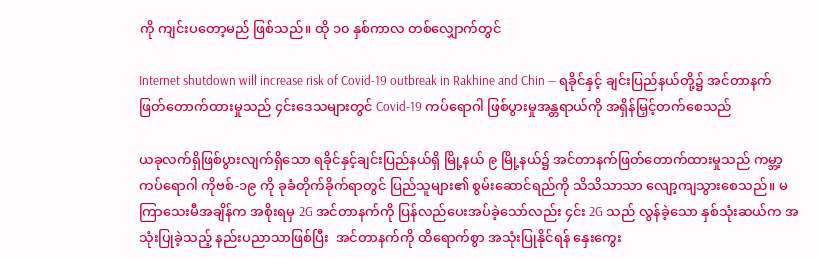ကို ကျင်းပတော့မည် ဖြစ်သည်။ ထို ၁၀ နှစ်ကာလ တစ်လျှောက်တွင်

Internet shutdown will increase risk of Covid-19 outbreak in Rakhine and Chin — ရခိုင်နှင့် ချင်းပြည်နယ်တို့၌ အင်တာနက်ဖြတ်တောက်ထားမှုသည် ၄င်းဒေသများတွင် Covid-19 ကပ်ရောဂါ ဖြစ်ပွားမှုအန္တရာယ်ကို အရှိန်မြှင့်တက်စေသည်

ယခုလက်ရှိဖြစ်ပွားလျက်ရှိသော ရခိုင်နှင့်ချင်းပြည်နယ်ရှိ မြို့နယ် ၉ မြို့နယ်၌ အင်တာနက်ဖြတ်တောက်ထားမှုသည် ကမ္ဘာ့ကပ်ရောဂါ ကိုဗစ်-၁၉ ကို ခုခံတိုက်ခိုက်ရာတွင် ပြည်သူများ၏ စွမ်းဆောင်ရည်ကို သိသိသာသာ လျော့ကျသွားစေသည်။ မကြာသေးမီအချိန်က အစိုးရမှ 2G အင်တာနက်ကို ပြန်လည်ပေးအပ်ခဲ့သော်လည်း ၄င်း 2G သည် လွန်ခဲ့သော နှစ်သုံးဆယ်က အသုံးပြုခဲ့သည့် နည်းပညာသာဖြစ်ပြီး  အင်တာနက်ကို ထိရောက်စွာ အသုံးပြုနိုင်ရန် နှေးကွေး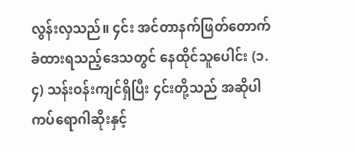လွန်းလှသည်။ ၄င်း အင်တာနက်ဖြတ်တောက်ခံထားရသည့်ဒေသတွင် နေထိုင်သူပေါင်း (၁.၄) သန်းဝန်းကျင်ရှိပြီး ၄င်းတို့သည် အဆိုပါ ကပ်ရောဂါဆိုးနှင့်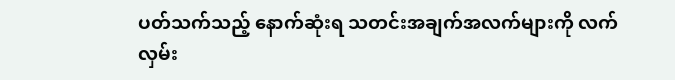ပတ်သက်သည့် နောက်ဆုံးရ သတင်းအချက်အလက်များကို လက်လှမ်း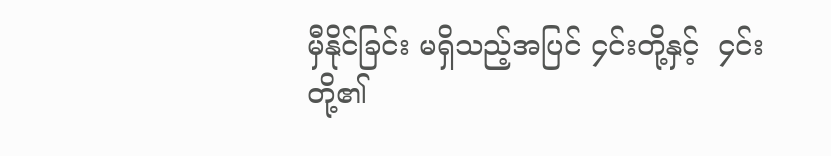မှီနိုင်ခြင်း မရှိသည့်အပြင် ၄င်းတို့နှင့်  ၄င်းတို့၏